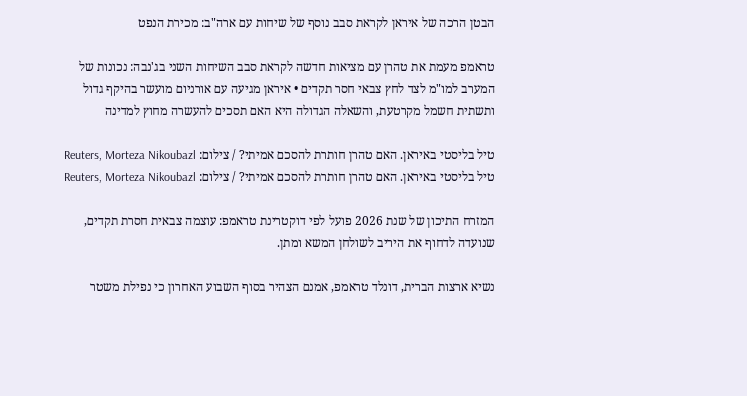הבטן הרכה של איראן לקראת סבב נוסף של שיחות עם ארה"ב: מכירת הנפט

טראמפ מעמת את טהרן עם מציאות חדשה לקראת סבב השיחות השני בג'נבה: נכונות של המערב למו"מ לצד לחץ צבאי חסר תקדים • איראן מגיעה עם אורניום מועשר בהיקף גדול ותשתית חשמל מקרטעת, והשאלה הגדולה היא האם תסכים להעשרה מחוץ למדינה

טיל בליסטי באיראן. האם טהרן חותרת להסכם אמיתי? / צילום: Reuters, Morteza Nikoubazl
טיל בליסטי באיראן. האם טהרן חותרת להסכם אמיתי? / צילום: Reuters, Morteza Nikoubazl

המזרח התיכון של שנת 2026 פועל לפי דוקטרינת טראמפ: עוצמה צבאית חסרת תקדים, שנועדה לדחוף את היריב לשולחן המשא ומתן.

נשיא ארצות הברית, דונלד טראמפ, אמנם הצהיר בסוף השבוע האחרון כי נפילת משטר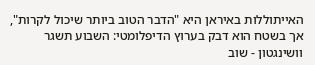האייתוללות באיראן היא "הדבר הטוב ביותר שיכול לקרות", אך בשטח הוא דבק בערוץ הדיפלומטי: השבוע תשגר וושינגטון - שוב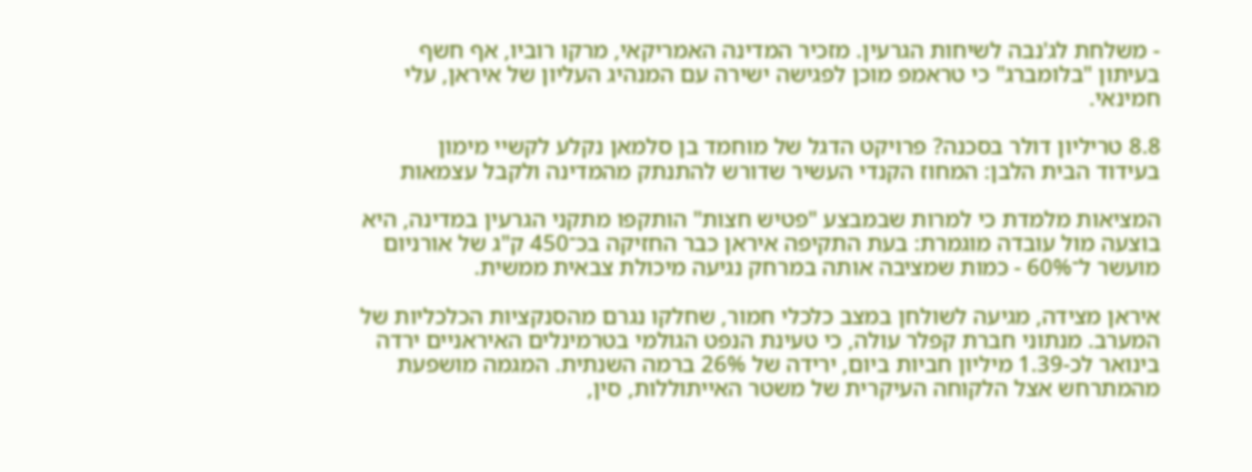- משלחת לג'נבה לשיחות הגרעין. מזכיר המדינה האמריקאי, מרקו רוביו, אף חשף בעיתון "בלומברג" כי טראמפ מוכן לפגישה ישירה עם המנהיג העליון של איראן, עלי חמינאי.

8.8 טריליון דולר בסכנה? פרויקט הדגל של מוחמד בן סלמאן נקלע לקשיי מימון
בעידוד הבית הלבן: המחוז הקנדי העשיר שדורש להתנתק מהמדינה ולקבל עצמאות

המציאות מלמדת כי למרות שבמבצע "פטיש חצות" הותקפו מתקני הגרעין במדינה, היא בוצעה מול עובדה מוגמרת: בעת התקיפה איראן כבר החזיקה בכ־450 ק"ג של אורניום מועשר ל־60% - כמות שמציבה אותה במרחק נגיעה מיכולת צבאית ממשית.

איראן מצידה, מגיעה לשולחן במצב כלכלי חמור, שחלקו נגרם מהסנקציות הכלכליות של המערב. מנתוני חברת קפלר עולה, כי טעינת הנפט הגולמי בטרמינלים האיראניים ירדה בינואר לכ-1.39 מיליון חביות ביום, ירידה של 26% ברמה השנתית. המגמה מושפעת מהמתרחש אצל הלקוחה העיקרית של משטר האייתוללות, סין,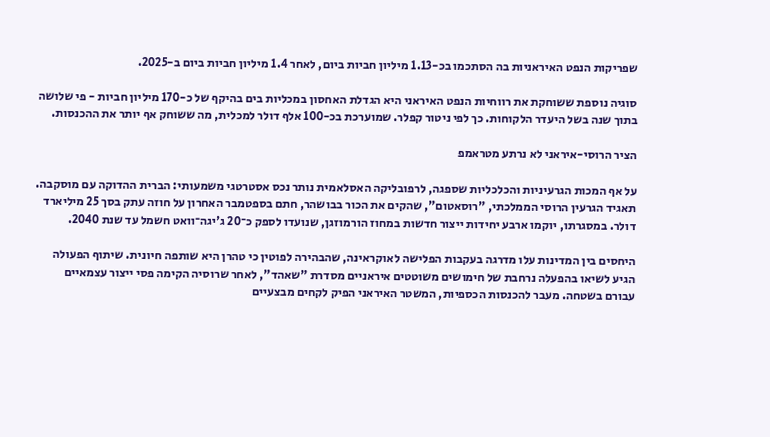שפריקות הנפט האיראניות בה הסתכמו בכ-1.13 מיליון חביות ביום, לאחר 1.4 מיליון חביות ביום ב-2025.

סוגיה נוספת ששוחקת את רווחיות הנפט האיראני היא הגדלת האחסון במכליות בים בהיקף של כ-170 מיליון חביות - פי שלושה בתוך שנה בשל היעדר הלקוחות. כך לפי ניטור קפלר. שמוערכת בכ-100 אלף דולר למכלית, מה ששוחק אף יותר את ההכנסות.

הציר הרוסי-איראני לא נרתע מטראמפ

על אף המכות הגרעיניות והכלכליות שספגה, לרפובליקה האסלאמית נותר נכס אסטרטגי משמעותי: הברית ההדוקה עם מוסקבה. תאגיד הגרעין הרוסי הממלכתי, "רוסאטום", שהקים את הכור בבושהר, חתם בספטמבר האחרון על חוזה עתק בסך 25 מיליארד דולר. במסגרתו, יוקמו ארבע יחידות ייצור חדשות במחוז הורמוזגן, שנועדו לספק כ־20 ג'יגה־וואט חשמל עד שנת 2040.

היחסים בין המדינות עלו מדרגה בעקבות הפלישה לאוקראינה, שהבהירה לפוטין כי טהרן היא שותפה חיונית. שיתוף הפעולה הגיע לשיאו בהפעלה נרחבת של חימושים משוטטים איראניים מסדרת "שאהד", לאחר שרוסיה הקימה פסי ייצור עצמאיים עבורם בשטחה. מעבר להכנסות הכספיות, המשטר האיראני הפיק לקחים מבצעיים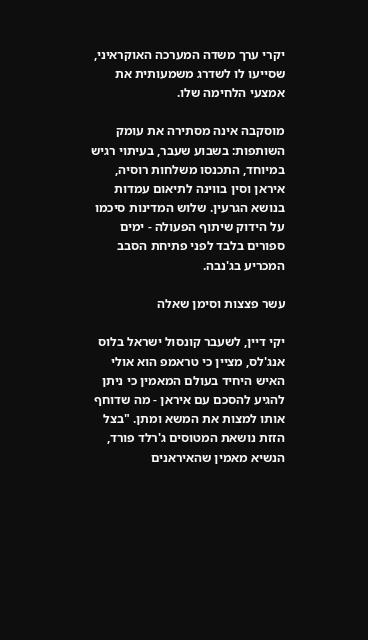יקרי ערך משדה המערכה האוקראיני, שסייעו לו לשדרג משמעותית את אמצעי הלחימה שלו.

מוסקבה אינה מסתירה את עומק השותפות: בשבוע שעבר, בעיתוי רגיש במיוחד, התכנסו משלחות רוסיה, איראן וסין בווינה לתיאום עמדות בנושא הגרעין. שלוש המדינות סיכמו על הידוק שיתוף הפעולה - ימים ספורים בלבד לפני פתיחת הסבב המכריע בג'נבה.

עשר פצצות וסימן שאלה

יקי דיין, לשעבר קונסול ישראל בלוס אנג'לס, מציין כי טראמפ הוא אולי האיש היחיד בעולם המאמין כי ניתן להגיע להסכם עם איראן - מה שדוחף אותו למצות את המשא ומתן. "בצל הזזת נושאת המטוסים ג'רלד פורד, הנשיא מאמין שהאיראנים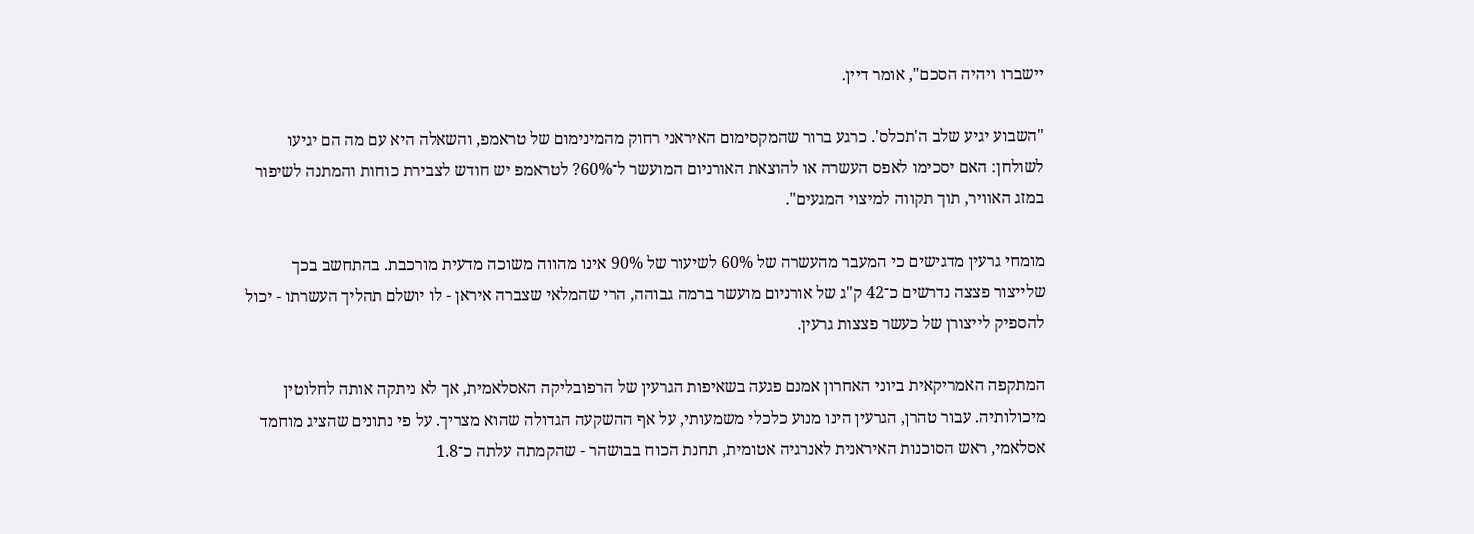יישברו ויהיה הסכם", אומר דיין.

"השבוע יגיע שלב ה'תכלס'. כרגע ברור שהמקסימום האיראני רחוק מהמינימום של טראמפ, והשאלה היא עם מה הם יגיעו לשולחן: האם יסכימו לאפס העשרה או להוצאת האורניום המועשר ל־60%? לטראמפ יש חודש לצבירת כוחות והמתנה לשיפור במזג האוויר, תוך תקווה למיצוי המגעים".

מומחי גרעין מדגישים כי המעבר מהעשרה של 60% לשיעור של 90% אינו מהווה משוכה מדעית מורכבת. בהתחשב בכך שלייצור פצצה נדרשים כ־42 ק"ג של אורניום מועשר ברמה גבוהה, הרי שהמלאי שצברה איראן - לו יושלם תהליך העשרתו - יכול להספיק לייצורן של כעשר פצצות גרעין.

המתקפה האמריקאית ביוני האחרון אמנם פגעה בשאיפות הגרעין של הרפובליקה האסלאמית, אך לא ניתקה אותה לחלוטין מיכולותיה. עבור טהרן, הגרעין הינו מנוע כלכלי משמעותי, על אף ההשקעה הגדולה שהוא מצריך. על פי נתונים שהציג מוחמד אסלאמי, ראש הסוכנות האיראנית לאנרגיה אטומית, תחנת הכוח בבושהר - שהקמתה עלתה כ־1.8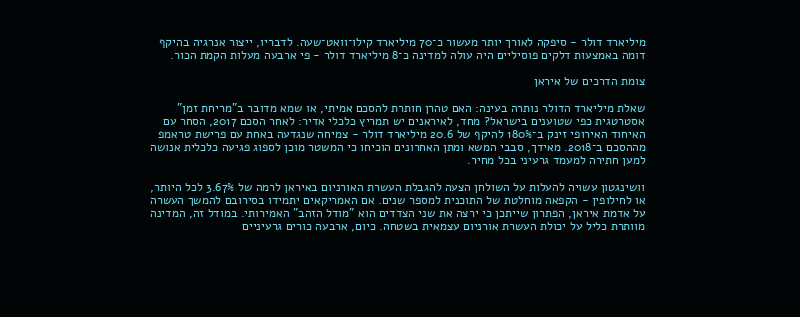מיליארד דולר - סיפקה לאורך יותר מעשור כ־70 מיליארד קילו־וואט־שעה. לדבריו, ייצור אנרגיה בהיקף דומה באמצעות דלקים פוסיליים היה עולה למדינה כ־8 מיליארד דולר - פי ארבעה מעלות הקמת הכור.

צומת הדרכים של איראן

שאלת מיליארד הדולר נותרה בעינה: האם טהרן חותרת להסכם אמיתי, או שמא מדובר ב"מריחת זמן" אסטרטגית כפי שטוענים בישראל? מחד, לאיראנים יש תמריץ כלכלי אדיר: לאחר הסכם 2017, הסחר עם האיחוד האירופי זינק ב־180% להיקף של 20.6 מיליארד דולר - צמיחה שנגדעה באחת עם פרישת טראמפ מההסכם ב־2018. מאידך, סבבי המשא ומתן האחרונים הוכיחו כי המשטר מוכן לספוג פגיעה כלכלית אנושה למען חתירה למעמד גרעיני בכל מחיר.

וושינגטון עשויה להעלות על השולחן הצעה להגבלת העשרת האורניום באיראן לרמה של 3.67% לכל היותר, או לחילופין - הקפאה מוחלטת של התוכנית למספר שנים. אם האמריקאים יתמידו בסירובם להמשך העשרה על אדמת איראן, הפתרון שייתכן כי ירצה את שני הצדדים הוא "מודל הזהב" האמירותי. במודל זה, המדינה מוותרת כליל על יכולת העשרת אורניום עצמאית בשטחה. כיום, ארבעה כורים גרעיניים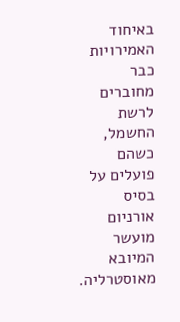באיחוד האמירויות כבר מחוברים לרשת החשמל, כשהם פועלים על בסיס אורניום מועשר המיובא מאוסטרליה.